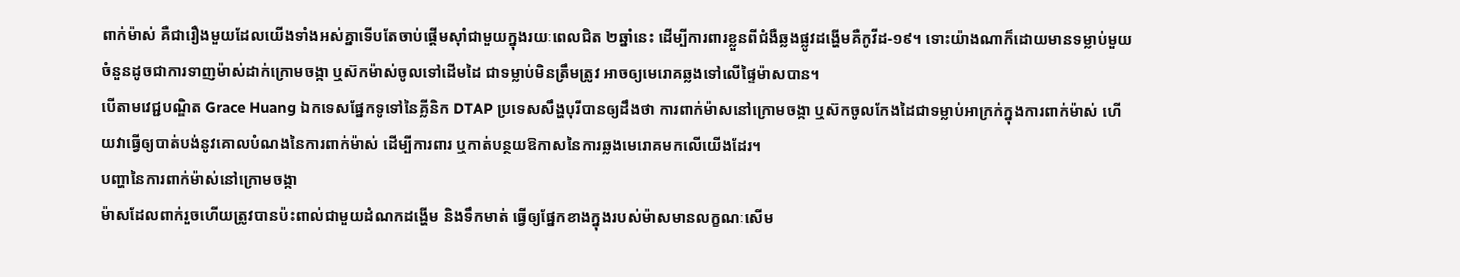ពាក់ម៉ាស់ គឺជារឿងមួយដែលយើងទាំងអស់គ្នាទើបតែចាប់ផ្ដើមស៊ាំជាមួយក្នុងរយៈពេលជិត ២ឆ្នាំនេះ ដើម្បីការពារខ្លួនពីជំងឺឆ្លងផ្លូវដង្ហើមគឺកូវីដ-១៩។ ទោះយ៉ាងណាក៏ដោយមានទម្លាប់មួយចំនួនដូចជាការទាញម៉ាស់ដាក់ក្រោមចង្កា ឬស៊កម៉ាស់ចូលទៅដើមដៃ ជាទម្លាប់មិនត្រឹមត្រូវ អាចឲ្យមេរោគឆ្លងទៅលើផ្ទៃម៉ាសបាន។
បើតាមវេជ្ជបណ្ឌិត Grace Huang ឯកទេសផ្នែកទូទៅនៃគ្លីនិក DTAP ប្រទេសសឹង្ហបុរីបានឲ្យដឹងថា ការពាក់ម៉ាសនៅក្រោមចង្កា ឬស៊កចូលកែងដៃជាទម្លាប់អាក្រក់ក្នុងការពាក់ម៉ាស់ ហើយវាធ្វើឲ្យបាត់បង់នូវគោលបំណងនៃការពាក់ម៉ាស់ ដើម្បីការពារ ឬកាត់បន្ថយឱកាសនៃការឆ្លងមេរោគមកលើយើងដែរ។
បញ្ហានៃការពាក់ម៉ាស់នៅក្រោមចង្កា
ម៉ាសដែលពាក់រួចហើយត្រូវបានប៉ះពាល់ជាមួយដំណកដង្ហើម និងទឹកមាត់ ធ្វើឲ្យផ្នែកខាងក្នុងរបស់ម៉ាសមានលក្ខណៈសើម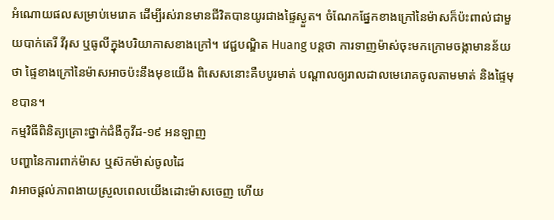អំណោយផលសម្រាប់មេរោគ ដើម្បីរស់រានមានជីវិតបានយូរជាងផ្ទៃស្ងួត។ ចំណែកផ្នែកខាងក្រៅនៃម៉ាសក៏ប៉ះពាល់ជាមួយបាក់តេរី វីរុស ឬធូលីក្នុងបរិយាកាសខាងក្រៅ។ វេជ្ជបណ្ឌិត Huang បន្តថា ការទាញម៉ាស់ចុះមកក្រោមចង្កាមានន័យថា ផ្ទៃខាងក្រៅនៃម៉ាសអាចប៉ះនឹងមុខយើង ពិសេសនោះគឺបបូរមាត់ បណ្ដាលឲ្យរាលដាលមេរោគចូលតាមមាត់ និងផ្ទៃមុខបាន។
កម្មវិធីពិនិត្យគ្រោះថ្នាក់ជំងឺកូវីដ-១៩ អនឡាញ
បញ្ហានៃការពាក់ម៉ាស ឬស៊កម៉ាស់ចូលដៃ
វាអាចផ្ដល់ភាពងាយស្រួលពេលយើងដោះម៉ាសចេញ ហើយ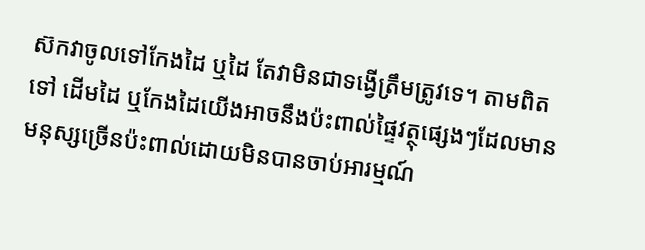ស៊កវាចូលទៅកែងដៃ ឬដៃ តែវាមិនជាទង្វើត្រឹមត្រូវទេ។ តាមពិតទៅ ដើមដៃ ឬកែងដៃយើងអាចនឹងប៉ះពាល់ផ្ទៃវត្ថុផ្សេងៗដែលមានមនុស្សច្រើនប៉ះពាល់ដោយមិនបានចាប់អារម្មណ៍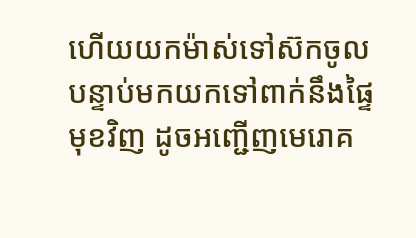ហើយយកម៉ាស់ទៅស៊កចូល បន្ទាប់មកយកទៅពាក់នឹងផ្ទៃមុខវិញ ដូចអញ្ជើញមេរោគ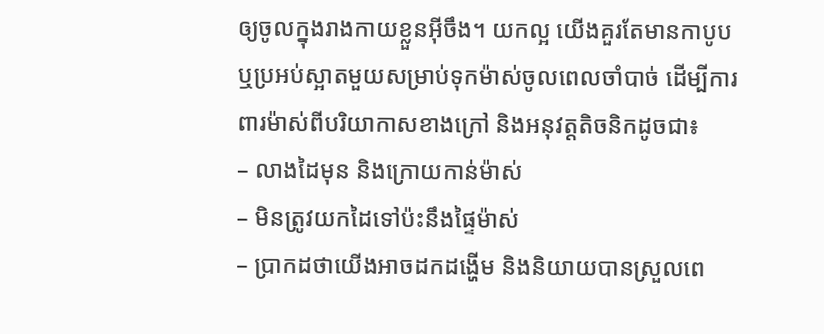ឲ្យចូលក្នុងរាងកាយខ្លួនអ៊ីចឹង។ យកល្អ យើងគួរតែមានកាបូប ឬប្រអប់ស្អាតមួយសម្រាប់ទុកម៉ាស់ចូលពេលចាំបាច់ ដើម្បីការពារម៉ាស់ពីបរិយាកាសខាងក្រៅ និងអនុវត្តតិចនិកដូចជា៖
– លាងដៃមុន និងក្រោយកាន់ម៉ាស់
– មិនត្រូវយកដៃទៅប៉ះនឹងផ្ទៃម៉ាស់
– ប្រាកដថាយើងអាចដកដង្ហើម និងនិយាយបានស្រួលពេ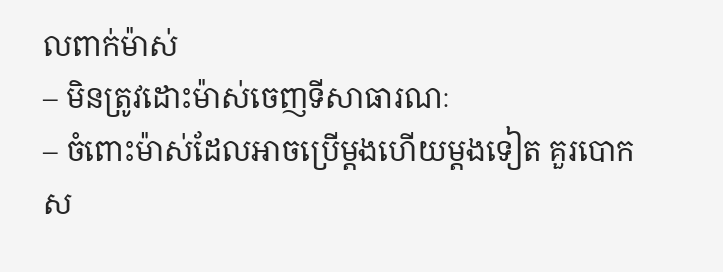លពាក់ម៉ាស់
– មិនត្រូវដោះម៉ាស់ចេញទីសាធារណៈ
– ចំពោះម៉ាស់ដែលអាចប្រើម្ដងហើយម្ដងទៀត គួរបោកស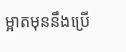ម្អាតមុននឹងប្រើ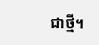ជាថ្មី។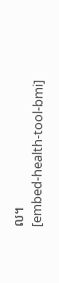ល។
[embed-health-tool-bmi]